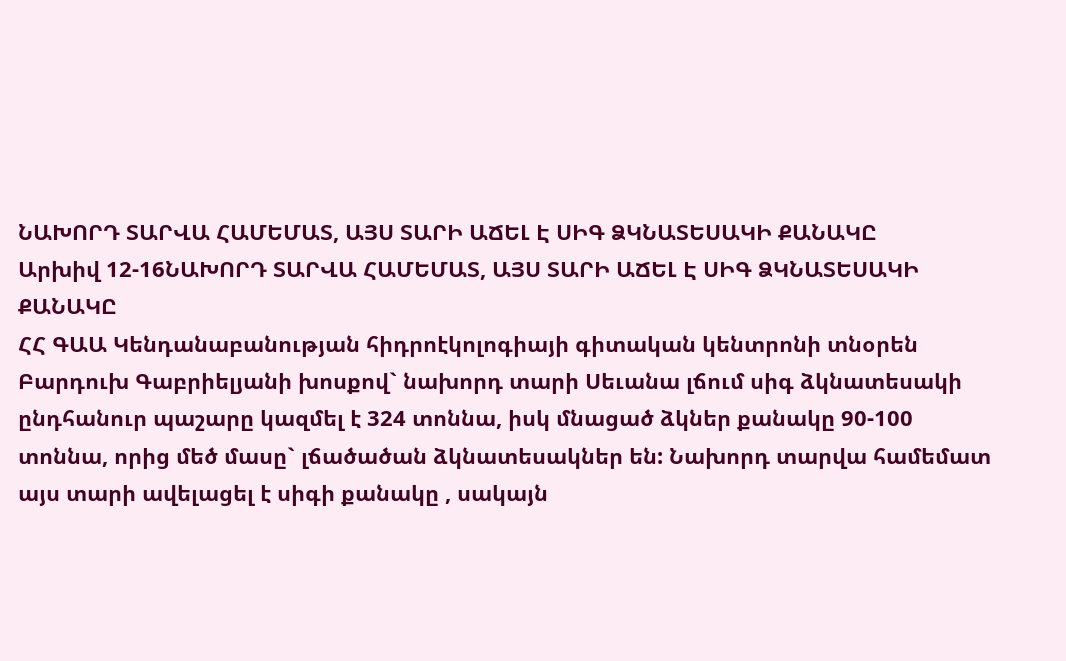ՆԱԽՈՐԴ ՏԱՐՎԱ ՀԱՄԵՄԱՏ, ԱՅՍ ՏԱՐԻ ԱՃԵԼ Է ՍԻԳ ՁԿՆԱՏԵՍԱԿԻ ՔԱՆԱԿԸ
Արխիվ 12-16ՆԱԽՈՐԴ ՏԱՐՎԱ ՀԱՄԵՄԱՏ, ԱՅՍ ՏԱՐԻ ԱՃԵԼ Է ՍԻԳ ՁԿՆԱՏԵՍԱԿԻ ՔԱՆԱԿԸ
ՀՀ ԳԱԱ Կենդանաբանության հիդրոէկոլոգիայի գիտական կենտրոնի տնօրեն Բարդուխ Գաբրիելյանի խոսքով` նախորդ տարի Սեւանա լճում սիգ ձկնատեսակի ընդհանուր պաշարը կազմել է 324 տոննա, իսկ մնացած ձկներ քանակը 90-100 տոննա, որից մեծ մասը` լճածածան ձկնատեսակներ են: Նախորդ տարվա համեմատ այս տարի ավելացել է սիգի քանակը , սակայն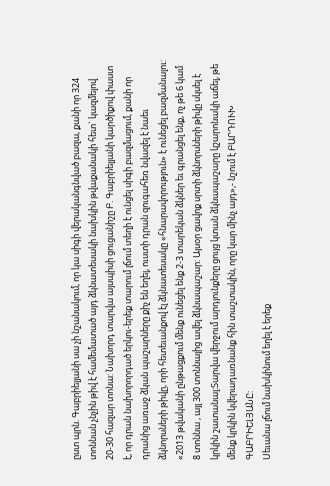ըստ պրն. Գաբրիելյանի սա չի նշանակում, որ կա սիգի վերականգնված բազա, քանի որ 324 տոննան չնչին թիվ է համեմատած այդ ձկնատեսակի նախկին թվաքանակի հետ` կազմելով 20-30 հազար տոնա: Նախորդ տարվա այսպիսի ցուցանիշը Բ. Գաբրիելյանի կարծիքով փաստ է, որ դրան նախորորդած երկու-երեք տարում լճում տեղի է ունցել սիգի բազմացում, քանի որ դրանից առաջ ձկան պաշարները քիչ են եղել, ուստի դրան զուգահեռ նվազել է նաեւ ձկնորսների թիվը, որի հետեւանքով էլ ձկնատեսակը «հնարավորություն» է ունեցել բազմանալու: «2013 թվականի ընթացքում մենք ունեցել ենք 2-3 տարեկան ձկներ եւ գրանցել ենք, ոչ թե 6 կամ 8 տոննա , այլ 300 տոննայից ավել ձկնապաշար: Այսօր ցավոք սրտի ձկնորսների թիվը սկսել է կրկին շատանալ:Տարվա վերջում արդյունքերը ցույց կտան ձկնապաշարը կշարոնակի աճել, թե մենք կրկին կվերադառնանք հին տաշտակին, որը կար մինչ այդ»,- նշում է ԲԱՐԴՈՒԽ ԳԱԲՐԻԵԼՅԱՆԸ:
Սեւանա լճում նախկինում եղել է երեք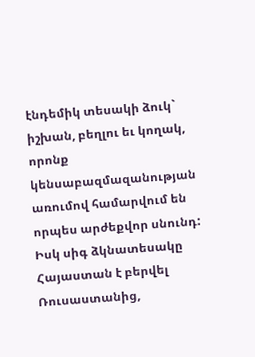էնդեմիկ տեսակի ձուկ` իշխան, բեղլու եւ կողակ, որոնք կենսաբազմազանության առումով համարվում են որպես արժեքվոր սնունդ: Իսկ սիգ ձկնատեսակը Հայաստան է բերվել Ռուսաստանից,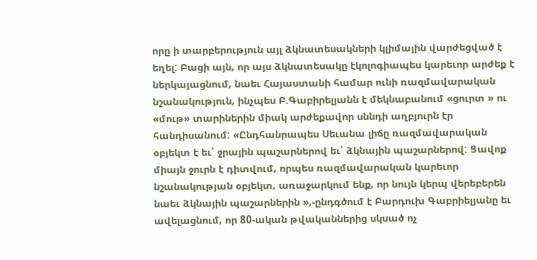որը ի տարբերություն այլ ձկնատեսակների կլիմային վարժեցված է եղել: Բացի այն, որ այս ձկնատեսակը էկոլոգիապես կարեւոր արժեք է ներկայացնում, նաեւ Հայաստանի համար ունի ռազմավարական նշանակություն, ինչպես Բ.Գաբիրելյանն է մեկնաբանում «ցուրտ » ու «մութ» տարիներին միակ արժեքավոր սննդի աղբյուրն էր հանդիսանում: «Ընդհանրապես Սեւանա լիճը ռազմավարական օբյեկտ է եւ՛ ջրային պաշարներով եւ՛ ձկնային պաշարներով: Ցավոք միայն ջուրն է դիտվում, որպես ռազմավարական կարեւոր նշանակության օբյեկտ, առաջարկում ենք, որ նույն կերպ վերեբերեն նաեւ ձկնային պաշարներին »,-ընդգծում է Բարդուխ Գաբրիելյանը եւ ավելացնում, որ 80-ական թվականներից սկսած ոչ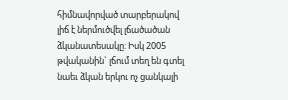հիմնավորված տարբերակով լիճ է ներմուծվել լճածածան ձկանատեսակը: Իսկ 2005 թվականին` լճում տեղ են գտել նաեւ ձկան երկու ոչ ցանկալի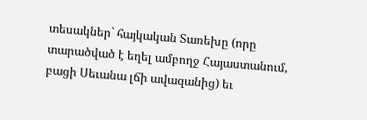տեսակներ` հայկական Տառեխը (որը տարածված է եղել ամբողջ Հայաստանում, բացի Սեւանա լճի ավազանից) եւ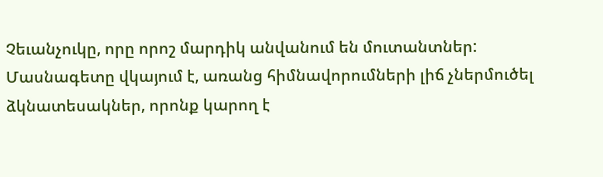Չեւանչուկը, որը որոշ մարդիկ անվանում են մուտանտներ: Մասնագետը վկայում է, առանց հիմնավորումների լիճ չներմուծել ձկնատեսակներ, որոնք կարող է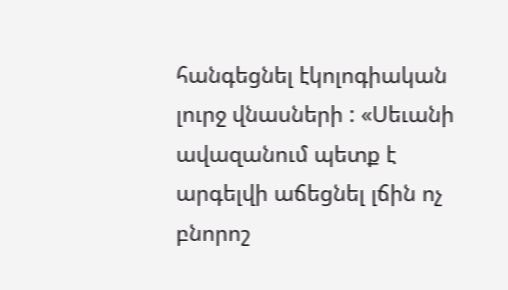հանգեցնել էկոլոգիական լուրջ վնասների : «Սեւանի ավազանում պետք է արգելվի աճեցնել լճին ոչ բնորոշ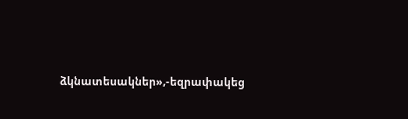ձկնատեսակներ»,-եզրափակեց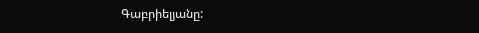Գաբրիելյանը: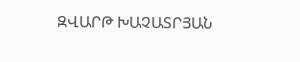ԶՎԱՐԹ ԽԱՉԱՏՐՅԱՆ